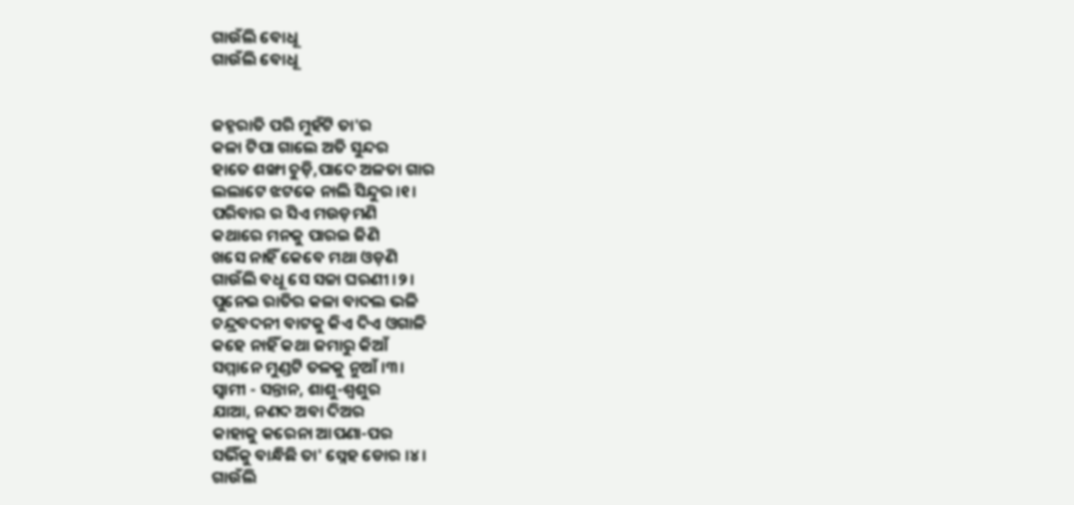ଗାଉଁଲି ବୋଧୂ
ଗାଉଁଲି ବୋଧୂ


ଜହ୍ନରାତି ପରି ମୁହଁଟି ତା'ର
କଳା ଟିପା ଗାଲେ ଅତି ସୁନ୍ଦର
ହାତେ ଶଙ୍ଖା ଚୁଡ଼ି,ପାଦେ ଅଳତା ଗାର
ଲଲାଟେ ଝଟକେ ନାଲି ସିନ୍ଦୁର ।୧।
ପରିବାର ର ସିଏ ମଉଡ଼ମଣି
କଥାରେ ମନକୁ ପାରଇ ଜିଣି
ଖସେ ନାହିଁ କେବେ ମଥା ଓଡ଼ଣି
ଗାଉଁଲି ବଧୂ ସେ ସଚ୍ଚା ଘରଣୀ ।୨।
ପୁନେଇ ରାତିର କଳା ବାଦଲ ଭଳି
ଚନ୍ଦ୍ରବଦନୀ ବାଟକୁ କିଏ ଦିଏ ଓଗାଳି
କହେ ନାହିଁ କଥା ଜମାରୁ କିଆଁ
ସମ୍ମାନେ ମୁଣ୍ଡଟି ତଳକୁ ନୁଆଁ ।୩।
ସ୍ୱାମୀ - ସନ୍ତାନ, ଶାଶୁ-ଶ୍ୱଶୁର
ଯାଆ, ନଣଦ ଅବା ଦିଅର
କାହାକୁ କରେନା ଆପଣା-ପର
ସଭିଁକୁ ବାନ୍ଧିଛି ତା' ସ୍ନେହ ଡୋର ।୪।
ଗାଉଁଲି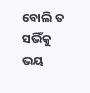ବୋଲି ତ ସଭିଁକୁ ଭୟ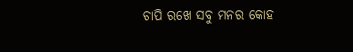ଚାପି ରଖେ ସବୁ ମନର କୋହ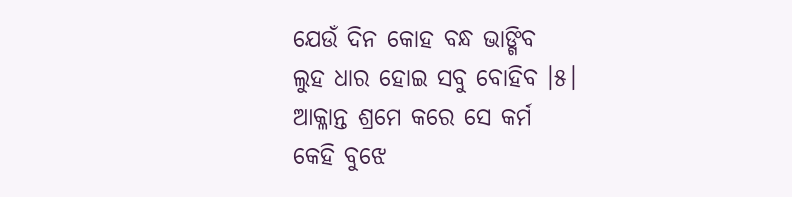ଯେଉଁ ଦିନ କୋହ ବନ୍ଧ ଭାଙ୍ଗିବ
ଲୁହ ଧାର ହୋଇ ସବୁ ବୋହିବ ।୫।
ଆକ୍ଳାନ୍ତ ଶ୍ରମେ କରେ ସେ କର୍ମ
କେହି ବୁଝେ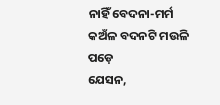ନାହିଁ ବେଦନା-ମର୍ମ
କଅଁଳ ବଦନଟି ମଉଳି ପଡ଼େ
ଯେସନ,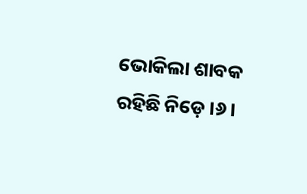ଭୋକିଲା ଶାବକ ରହିଛି ନିଡ଼େ ।୬।